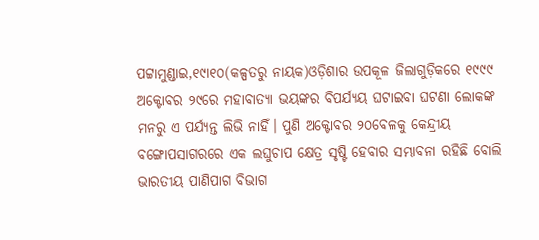ପଟ୍ଟାମୁଣ୍ଡାଇ,୧୯ା୧୦(କଳ୍ପତରୁ ନାୟକ)ଓଡ଼ିଶାର ଉପକୂଳ ଜିଲାଗୁଡ଼ିକରେ ୧୯୯୯ ଅକ୍ଟୋବର ୨୯ରେ ମହାବାତ୍ୟା ଭୟଙ୍କର ବିପର୍ଯ୍ୟୟ ଘଟାଇବା ଘଟଣା ଲୋକଙ୍କ ମନରୁ ଏ ପର୍ଯ୍ୟନ୍ତ ଲିଭି ନାହିଁ। ପୁଣି ଅକ୍ଟୋବର ୨୦ବେଳକୁ କେନ୍ଦ୍ରୀୟ ବଙ୍ଗୋପସାଗରରେ ଏକ ଲଘୁଚାପ କ୍ଷେତ୍ର ସୃଷ୍ଟି ହେବାର ସମ୍ଭାବନା ରହିଛି ବୋଲି ଭାରତୀୟ ପାଣିପାଗ ବିଭାଗ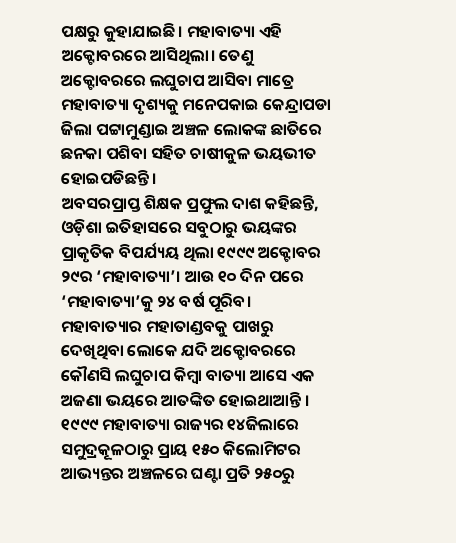ପକ୍ଷରୁ କୁହାଯାଇଛି। ମହାବାତ୍ୟା ଏହି ଅକ୍ଟୋବରରେ ଆସିଥିଲା। ତେଣୁ ଅକ୍ଟୋବରରେ ଲଘୁଚାପ ଆସିବା ମାତ୍ରେ ମହାବାତ୍ୟା ଦୃଶ୍ୟକୁ ମନେପକାଇ କେନ୍ଦ୍ରାପଡା ଜିଲା ପଟ୍ଟାମୁଣ୍ଡାଇ ଅଞ୍ଚଳ ଲୋକଙ୍କ ଛାତିରେ ଛନକା ପଶିବା ସହିତ ଚାଷୀକୁଳ ଭୟଭୀତ ହୋଇପଡିଛନ୍ତି।
ଅବସରପ୍ରାପ୍ତ ଶିକ୍ଷକ ପ୍ରଫୁଲ ଦାଶ କହିଛନ୍ତି, ଓଡ଼ିଶା ଇତିହାସରେ ସବୁଠାରୁ ଭୟଙ୍କର ପ୍ରାକୃତିକ ବିପର୍ଯ୍ୟୟ ଥିଲା ୧୯୯୯ ଅକ୍ଟୋବର ୨୯ର ‘ମହାବାତ୍ୟା’। ଆଉ ୧୦ ଦିନ ପରେ ‘ମହାବାତ୍ୟା’କୁ ୨୪ ବର୍ଷ ପୂରିବ। ମହାବାତ୍ୟାର ମହାତାଣ୍ଡବକୁ ପାଖରୁ ଦେଖିଥିବା ଲୋକେ ଯଦି ଅକ୍ଟୋବରରେ କୌଣସି ଲଘୁଚାପ କିମ୍ବା ବାତ୍ୟା ଆସେ ଏକ ଅଜଣା ଭୟରେ ଆତଙ୍କିତ ହୋଇଥାଆନ୍ତି । ୧୯୯୯ ମହାବାତ୍ୟା ରାଜ୍ୟର ୧୪ଜିଲାରେ ସମୁଦ୍ରକୂଳଠାରୁ ପ୍ରାୟ ୧୫୦ କିଲୋମିଟର ଆଭ୍ୟନ୍ତର ଅଞ୍ଚଳରେ ଘଣ୍ଟା ପ୍ରତି ୨୫୦ରୁ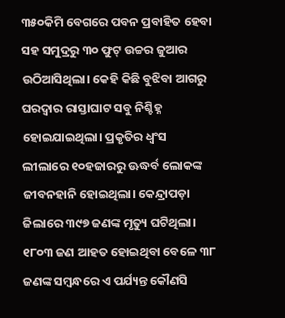୩୫୦କିମି ବେଗରେ ପବନ ପ୍ରବାହିତ ହେବା ସହ ସମୁଦ୍ରରୁ ୩୦ ଫୁଟ୍ ଉଚ୍ଚର ଜୁଆର ଉଠିଆସିଥିଲା। କେହି କିଛି ବୁଝିବା ଆଗରୁ ଘରଦ୍ୱାର ରାସ୍ତାଘାଟ ସବୁ ନିଶ୍ଚିହ୍ନ ହୋଇଯାଇଥିଲା। ପ୍ରକୃତିର ଧ୍ୱଂସ ଲୀଲାରେ ୧୦ହଜାରରୁ ଊଦ୍ଧର୍ବ ଲୋକଙ୍କ ଜୀବନହାନି ହୋଇଥିଲା। କେନ୍ଦ୍ରାପଡ଼ା ଜିଲାରେ ୩୯୭ ଜଣଙ୍କ ମୃତ୍ୟୁ ଘଟିଥିଲା। ୧୮୦୩ ଜଣ ଆହତ ହୋଇଥିବା ବେଳେ ୩୮ ଜଣଙ୍କ ସମ୍ବନ୍ଧରେ ଏ ପର୍ଯ୍ୟନ୍ତ କୌଣସି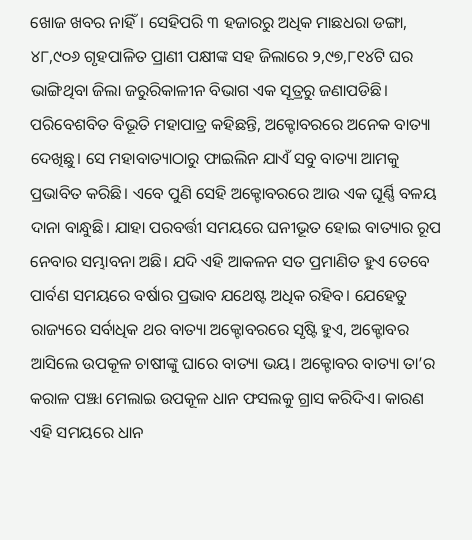ଖୋଜ ଖବର ନାହିଁ। ସେହିପରି ୩ ହଜାରରୁ ଅଧିକ ମାଛଧରା ଡଙ୍ଗା, ୪୮,୯୦୬ ଗୃହପାଳିତ ପ୍ରାଣୀ ପକ୍ଷୀଙ୍କ ସହ ଜିଲାରେ ୨,୯୭,୮୧୪ଟି ଘର ଭାଙ୍ଗିଥିବା ଜିଲା ଜରୁରିକାଳୀନ ବିଭାଗ ଏକ ସୂତ୍ରରୁ ଜଣାପଡିଛି। ପରିବେଶବିତ ବିଭୂତି ମହାପାତ୍ର କହିଛନ୍ତି, ଅକ୍ଟୋବରରେ ଅନେକ ବାତ୍ୟା ଦେଖିଛୁ। ସେ ମହାବାତ୍ୟାଠାରୁ ଫାଇଲିନ ଯାଏଁ ସବୁ ବାତ୍ୟା ଆମକୁ ପ୍ରଭାବିତ କରିଛି। ଏବେ ପୁଣି ସେହି ଅକ୍ଟୋବରରେ ଆଉ ଏକ ଘୂର୍ଣ୍ଣି ବଳୟ ଦାନା ବାନ୍ଧୁଛି। ଯାହା ପରବର୍ତ୍ତୀ ସମୟରେ ଘନୀଭୂତ ହୋଇ ବାତ୍ୟାର ରୂପ ନେବାର ସମ୍ଭାବନା ଅଛି। ଯଦି ଏହି ଆକଳନ ସତ ପ୍ରମାଣିତ ହୁଏ ତେବେ ପାର୍ବଣ ସମୟରେ ବର୍ଷାର ପ୍ରଭାବ ଯଥେଷ୍ଟ ଅଧିକ ରହିବ। ଯେହେତୁ ରାଜ୍ୟରେ ସର୍ବାଧିକ ଥର ବାତ୍ୟା ଅକ୍ଟୋବରରେ ସୃଷ୍ଟି ହୁଏ, ଅକ୍ଟୋବର ଆସିଲେ ଉପକୂଳ ଚାଷୀଙ୍କୁ ଘାରେ ବାତ୍ୟା ଭୟ। ଅକ୍ଟୋବର ବାତ୍ୟା ତା’ର କରାଳ ପଞ୍ଝା ମେଲାଇ ଉପକୂଳ ଧାନ ଫସଲକୁ ଗ୍ରାସ କରିଦିଏ। କାରଣ ଏହି ସମୟରେ ଧାନ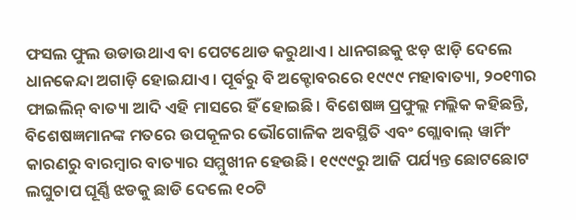ଫସଲ ଫୁଲ ଉଡାଉଥାଏ ବା ପେଟଥୋଡ କରୁଥାଏ। ଧାନଗଛକୁ ଝଡ଼ ଝାଡ଼ି ଦେଲେ ଧାନକେନ୍ଦା ଅଗାଡ଼ି ହୋଇଯାଏ। ପୂର୍ବରୁ ବି ଅକ୍ଟୋବରରେ ୧୯୯୯ ମହାବାତ୍ୟା, ୨୦୧୩ର ଫାଇଲିନ୍ ବାତ୍ୟା ଆଦି ଏହି ମାସରେ ହିଁ ହୋଇଛି। ବିଶେଷଜ୍ଞ ପ୍ରଫୁଲ୍ଲ ମଲ୍ଲିକ କହିଛନ୍ତି, ବିଶେଷଜ୍ଞମାନଙ୍କ ମତରେ ଉପକୂଳର ଭୌଗୋଳିକ ଅବସ୍ଥିତି ଏବଂ ଗ୍ଲୋବାଲ୍ ୱାର୍ମିଂ କାରଣରୁ ବାରମ୍ବାର ବାତ୍ୟାର ସମ୍ମୁଖୀନ ହେଉଛି। ୧୯୯୯ରୁ ଆଜି ପର୍ଯ୍ୟନ୍ତ ଛୋଟଛୋଟ ଲଘୁଚାପ ଘୂର୍ଣ୍ଣି ଝଡକୁ ଛାଡି ଦେଲେ ୧୦ଟି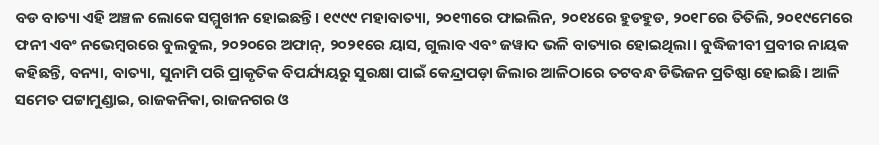ବଡ ବାତ୍ୟା ଏହି ଅଞ୍ଚଳ ଲୋକେ ସମ୍ମୁଖୀନ ହୋଇଛନ୍ତି। ୧୯୯୯ ମହାବାତ୍ୟା, ୨୦୧୩ରେ ଫାଇଲିନ, ୨୦୧୪ରେ ହୁଡହୁଡ, ୨୦୧୮ରେ ତିତିଲି, ୨୦୧୯ମେରେ ଫନୀ ଏବଂ ନଭେମ୍ବରରେ ବୁଲବୁଲ, ୨୦୨୦ରେ ଅଫାନ୍, ୨୦୨୧ରେ ୟାସ, ଗୁଲାବ ଏବଂ ଜୱାଦ ଭଳି ବାତ୍ୟାର ହୋଇଥିଲା। ବୁଦ୍ଧିଜୀବୀ ପ୍ରବୀର ନାୟକ କହିଛନ୍ତି, ବନ୍ୟା, ବାତ୍ୟା, ସୁନାମି ପରି ପ୍ରାକୃତିକ ବିପର୍ଯ୍ୟୟରୁ ସୁରକ୍ଷା ପାଇଁ କେନ୍ଦ୍ରାପଡ଼ା ଜିଲାର ଆଳିଠାରେ ତଟବନ୍ଧ ଡିଭିଜନ ପ୍ରତିଷ୍ଠା ହୋଇଛି। ଆଳି ସମେତ ପଟ୍ଟାମୁଣ୍ଡାଇ, ରାଜକନିକା, ରାଜନଗର ଓ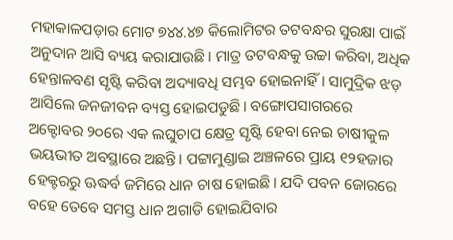ମହାକାଳପଡ଼ାର ମୋଟ ୭୪୪.୪୭ କିଲୋମିଟର ତଟବନ୍ଧର ସୁରକ୍ଷା ପାଇଁ ଅନୁଦାନ ଆସି ବ୍ୟୟ କରାଯାଉଛି। ମାତ୍ର ତଟବନ୍ଧକୁ ଉଚ୍ଚା କରିବା, ଅଧିକ ହେନ୍ତାଳବଣ ସୃଷ୍ଟି କରିବା ଅଦ୍ୟାବଧି ସମ୍ଭବ ହୋଇନାହିଁ। ସାମୁଦ୍ରିକ ଝଡ଼ ଆସିଲେ ଜନଜୀବନ ବ୍ୟସ୍ତ ହୋଇପଡୁଛି। ବଙ୍ଗୋପସାଗରରେ ଅକ୍ଟୋବର ୨୦ରେ ଏକ ଲଘୁଚାପ କ୍ଷେତ୍ର ସୃଷ୍ଟି ହେବା ନେଇ ଚାଷୀକୁଳ ଭୟଭୀତ ଅବସ୍ଥାରେ ଅଛନ୍ତି। ପଟ୍ଟାମୁଣ୍ଡାଇ ଅଞ୍ଚଳରେ ପ୍ରାୟ ୧୨ହଜାର ହେକ୍ଟରରୁ ଊଦ୍ଧର୍ବ ଜମିରେ ଧାନ ଚାଷ ହୋଇଛି। ଯଦି ପବନ ଜୋରରେ ବହେ ତେବେ ସମସ୍ତ ଧାନ ଅଗାଡି ହୋଇଯିବାର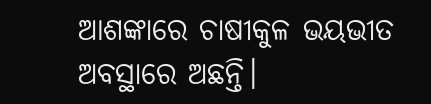ଆଶଙ୍କାରେ ଚାଷୀକୁଳ ଭୟଭୀତ ଅବସ୍ଥାରେ ଅଛନ୍ତି।